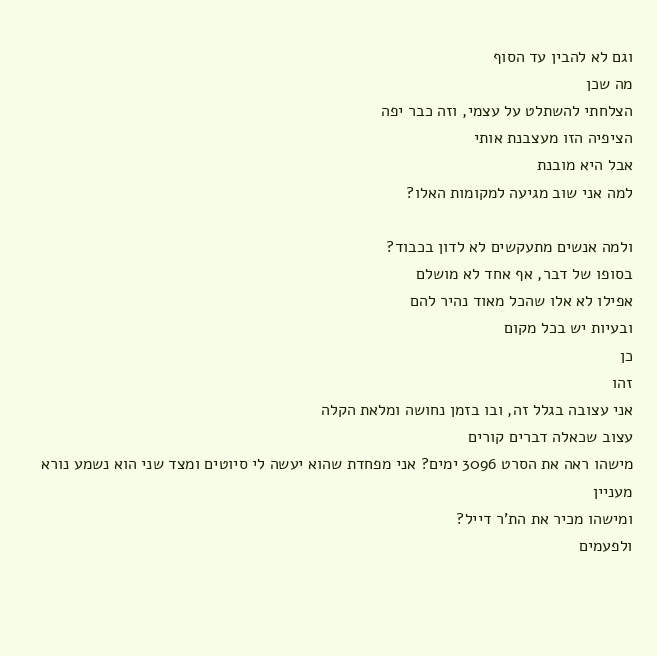וגם לא להבין עד הסוף
מה שכן
הצלחתי להשתלט על עצמי, וזה כבר יפה
הציפיה הזו מעצבנת אותי
אבל היא מובנת
למה אני שוב מגיעה למקומות האלו?

ולמה אנשים מתעקשים לא לדון בכבוד?
בסופו של דבר, אף אחד לא מושלם
אפילו לא אלו שהכל מאוד נהיר להם
ובעיות יש בכל מקום
כן
זהו
אני עצובה בגלל זה, ובו בזמן נחושה ומלאת הקלה
עצוב שכאלה דברים קורים
מישהו ראה את הסרט 3096 ימים? אני מפחדת שהוא יעשה לי סיוטים ומצד שני הוא נשמע נורא מעניין
ומישהו מכיר את הת'ר דייל?
ולפעמים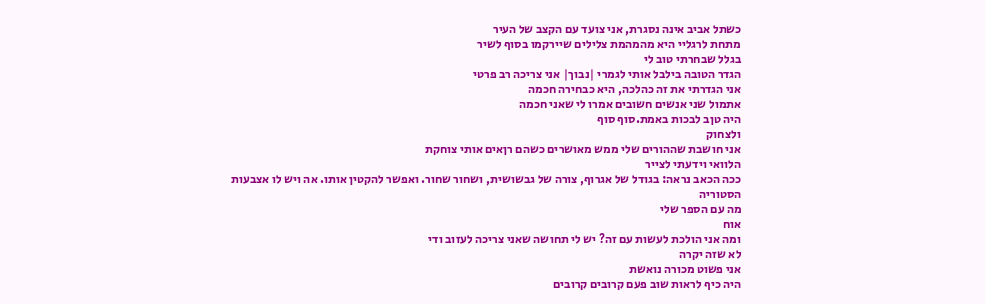כשתל אביב אינה נסגרת, אני צועד עם הקצב של העיר
מתחת לרגליי היא מהמהמת צלילים שיירקמו בסוף לשיר
בגלל שבחרתי טוב לי
הגדר הטובה בילבל אותי לגמרי |נבוך| אני צריכה רב פרטי
אני הגדרתי את זה כהלכה, היא כבחירה חכמה
אתמול שני אנשים חשובים אמרו לי שאני חכמה
היה טןב לבכות באמת.סוף סוף
ולצחוק
אני חושבת שההורים שלי ממש מאושרים כשהם רןאים אותי צוחקת
הלוואי וידעתי לצייר
ככה הכאב נראה: בגודל של אגרוף, צורה של גבשושית, ושחור שחור. ואפשר להקטין אותו. אה ויש לו אצבעות
הסטוריה
מה עם הספר שלי
אוח
ומה אני הולכת לעשות עם זה? יש לי תחושה שאני צריכה לעזוב ודי
לא שזה יקרה
אני פשוט מכורה נואשת
היה כיף לראות שוב פעם קרובים קרובים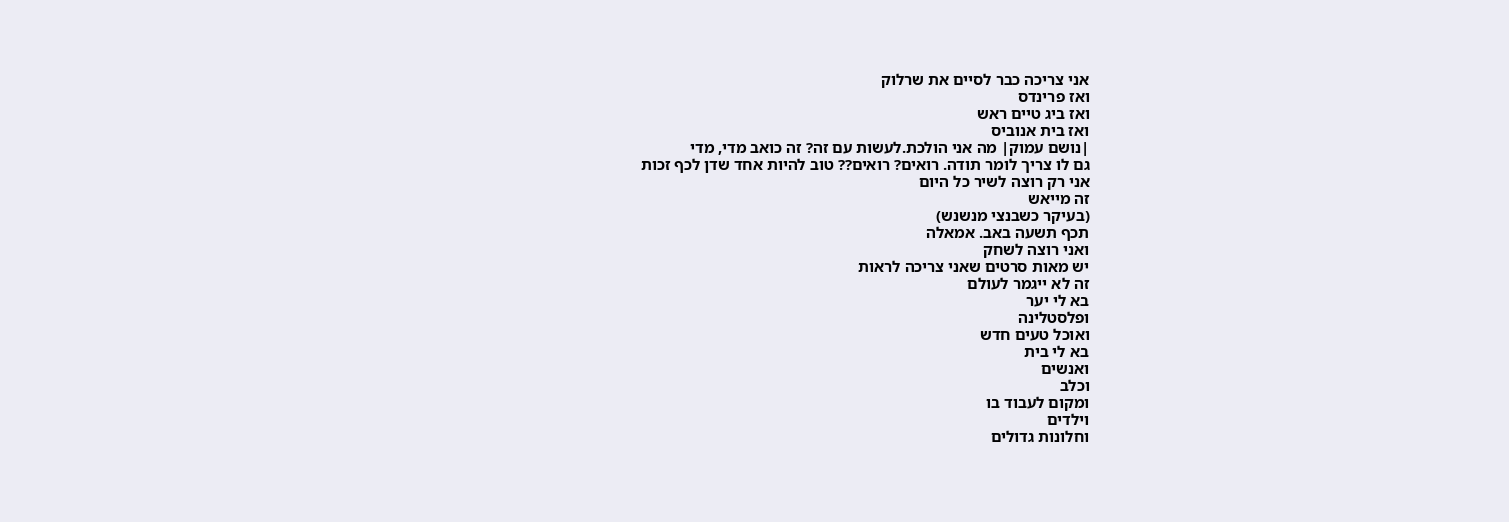אני צריכה כבר לסיים את שרלוק
ואז פרינדס
ואז ביג טיים ראש
ואז בית אנוביס
|נושם עמוק| מה אני הולכת.לעשות עם זה? זה כואב מדי, מדי
גם לו צריך לומר תודה. רואים? רואים?? טוב להיות אחד שדן לכף זכות
אני רק רוצה לשיר כל היום
זה מייאש
(בעיקר כשבנצי מנשנש)
תכף תשעה באב. אמאלה
ואני רוצה לשחק
יש מאות סרטים שאני צריכה לראות
זה לא ייגמר לעולם
בא לי יער
ופלסטלינה
ואוכל טעים חדש
בא לי בית
ואנשים
וכלב
ומקום לעבוד בו
וילדים
וחלונות גדולים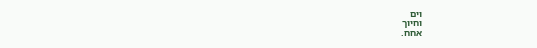וים
וחיוך
אחח.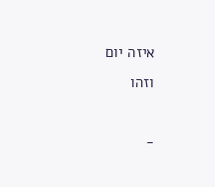איזה יום
וזהו

-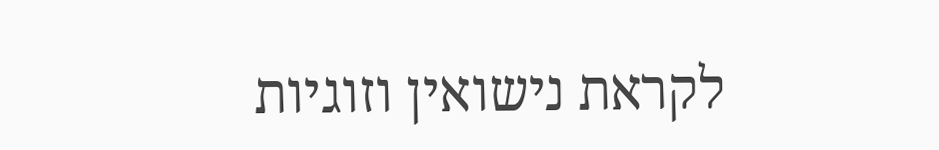לקראת נישואין וזוגיות